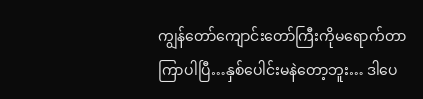ကျွန်တော်ကျောင်းတော်ကြီးကိုမရောက်တာကြာပါပြီ…နှစ်ပေါင်းမနဲတော့ဘူး… ဒါပေ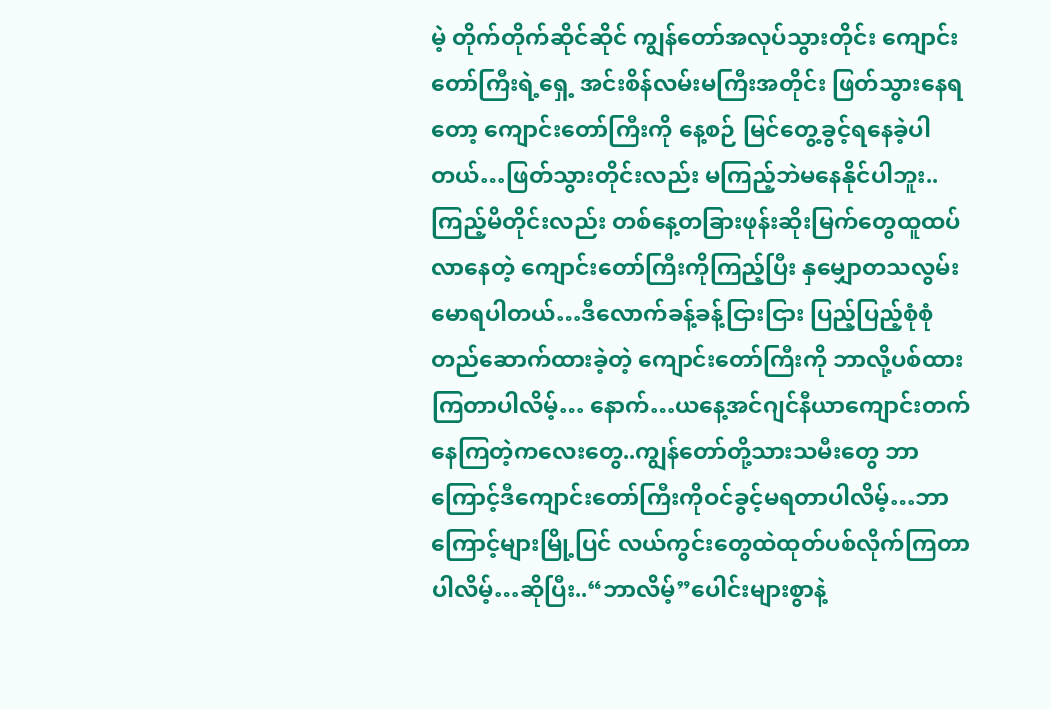မဲ့ တိုက်တိုက်ဆိုင်ဆိုင် ကျွန်တော်အလုပ်သွားတိုင်း ကျောင်းတော်ကြီးရဲ့ရှေ့ အင်းစိန်လမ်းမကြီးအတိုင်း ဖြတ်သွားနေရတော့ ကျောင်းတော်ကြီးကို နေ့စဉ် မြင်တွေ့ခွင့်ရနေခဲ့ပါတယ်…ဖြတ်သွားတိုင်းလည်း မကြည့်ဘဲမနေနိုင်ပါဘူး.. ကြည့်မိတိုင်းလည်း တစ်နေ့တခြားဖုန်းဆိုးမြက်တွေထူထပ်လာနေတဲ့ ကျောင်းတော်ကြီးကိုကြည့်ပြီး နှမျှောတသလွမ်းမောရပါတယ်…ဒီလောက်ခန့်ခန့်ငြားငြား ပြည့်ပြည့်စုံစုံ တည်ဆောက်ထားခဲ့တဲ့ ကျောင်းတော်ကြီးကို ဘာလို့ပစ်ထားကြတာပါလိမ့်… နောက်…ယနေ့အင်ဂျင်နီယာကျောင်းတက်နေကြတဲ့ကလေးတွေ..ကျွန်တော်တို့သားသမီးတွေ ဘာကြောင့်ဒီကျောင်းတော်ကြီးကိုဝင်ခွင့်မရတာပါလိမ့်…ဘာကြောင့်များမြို့ပြင် လယ်ကွင်းတွေထဲထုတ်ပစ်လိုက်ကြတာပါလိမ့်…ဆိုပြီး..“ဘာလိမ့်”ပေါင်းများစွာနဲ့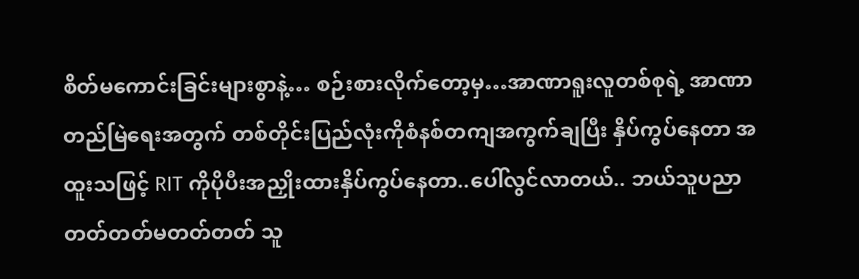စိတ်မကောင်းခြင်းများစွာနဲ့… စဉ်းစားလိုက်တော့မှ…အာဏာရူးလူတစ်စုရဲ့ အာဏာတည်မြဲရေးအတွက် တစ်တိုင်းပြည်လုံးကိုစံနစ်တကျအကွက်ချပြီး နှိပ်ကွပ်နေတာ အထူးသဖြင့် RIT ကိုပိုပီးအညှိုးထားနှိပ်ကွပ်နေတာ..ပေါ်လွင်လာတယ်.. ဘယ်သူပညာတတ်တတ်မတတ်တတ် သူ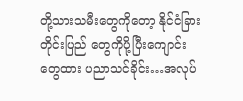တို့သားသမီးတွေကိုတော့ နိုင်ငံခြားတိုင်းပြည် တွေကိုပို့ပြီးကျောင်းတွေထား ပညာသင်ခိုင်း…အလုပ်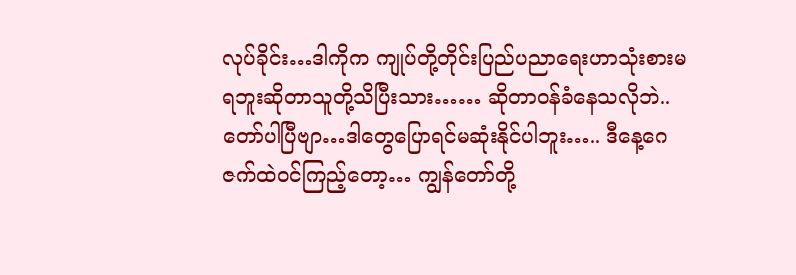လုပ်ခိုင်း…ဒါကိုက ကျုပ်တို့တိုင်းပြည်ပညာရေးဟာသုံးစားမရဘူးဆိုတာသူတို့သိပြီးသား…… ဆိုတာဝန်ခံနေသလိုဘဲ..တော်ပါပြီဗျာ…ဒါတွေပြောရင်မဆုံးနိုင်ပါဘူး….. ဒီနေ့ဂေဇက်ထဲဝင်ကြည့်တော့… ကျွန်တော်တို့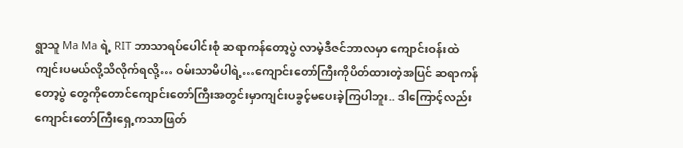ရွာသူ Ma Ma ရဲ့ RIT ဘာသာရပ်ပေါင်းစုံ ဆရာကန်တော့ပွဲ လာမဲ့ဒီဇင်ဘာလမှာ ကျောင်းဝန်းထဲကျင်းပမယ်လို့သိလိုက်ရလို့… ဝမ်းသာမိပါရဲ့…ကျောင်းတော်ကြီးကိုပိတ်ထားတဲ့အပြင် ဆရာကန်တော့ပွဲ တွေကိုတောင်ကျောင်းတော်ကြီးအတွင်းမှာကျင်းပခွင့်မပေးခဲ့ကြပါဘူး.. ဒါကြောင့်လည်းကျောင်းတော်ကြီးရှေ့ကသာဖြတ်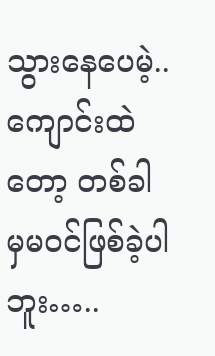သွားနေပေမဲ့..ကျောင်းထဲတော့ တစ်ခါမှမဝင်ဖြစ်ခဲ့ပါဘူး…..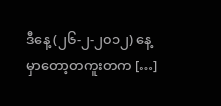ဒီနေ့ (၂၆-၂-၂၀၁၂) နေ့မှာတော့တကူးတက […]